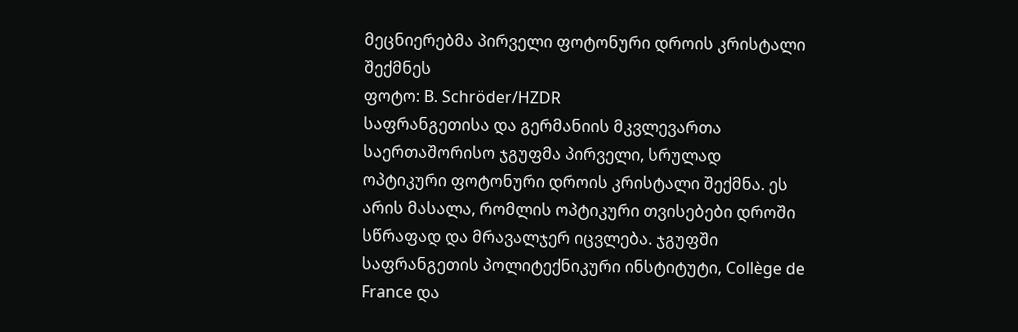მეცნიერებმა პირველი ფოტონური დროის კრისტალი შექმნეს
ფოტო: B. Schröder/HZDR
საფრანგეთისა და გერმანიის მკვლევართა საერთაშორისო ჯგუფმა პირველი, სრულად ოპტიკური ფოტონური დროის კრისტალი შექმნა. ეს არის მასალა, რომლის ოპტიკური თვისებები დროში სწრაფად და მრავალჯერ იცვლება. ჯგუფში საფრანგეთის პოლიტექნიკური ინსტიტუტი, Collège de France და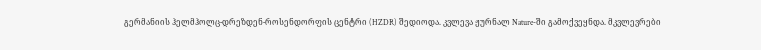გერმანიის ჰელმჰოლც-დრეზდენ-როსენდორფის ცენტრი (HZDR) შედიოდა. კვლევა ჟურნალ Nature-ში გამოქვეყნდა. მკვლევრები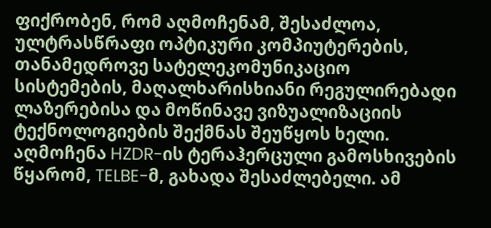ფიქრობენ, რომ აღმოჩენამ, შესაძლოა, ულტრასწრაფი ოპტიკური კომპიუტერების, თანამედროვე სატელეკომუნიკაციო სისტემების, მაღალხარისხიანი რეგულირებადი ლაზერებისა და მოწინავე ვიზუალიზაციის ტექნოლოგიების შექმნას შეუწყოს ხელი.
აღმოჩენა HZDR-ის ტერაჰერცული გამოსხივების წყარომ, TELBE-მ, გახადა შესაძლებელი. ამ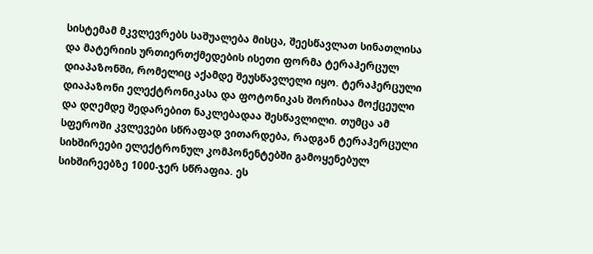სისტემამ მკვლევრებს საშუალება მისცა, შეესწავლათ სინათლისა და მატერიის ურთიერთქმედების ისეთი ფორმა ტერაჰერცულ დიაპაზონში, რომელიც აქამდე შეუსწავლელი იყო. ტერაჰერცული დიაპაზონი ელექტრონიკასა და ფოტონიკას შორისაა მოქცეული და დღემდე შედარებით ნაკლებადაა შესწავლილი. თუმცა ამ სფეროში კვლევები სწრაფად ვითარდება, რადგან ტერაჰერცული სიხშირეები ელექტრონულ კომპონენტებში გამოყენებულ სიხშირეებზე 1000-ჯერ სწრაფია. ეს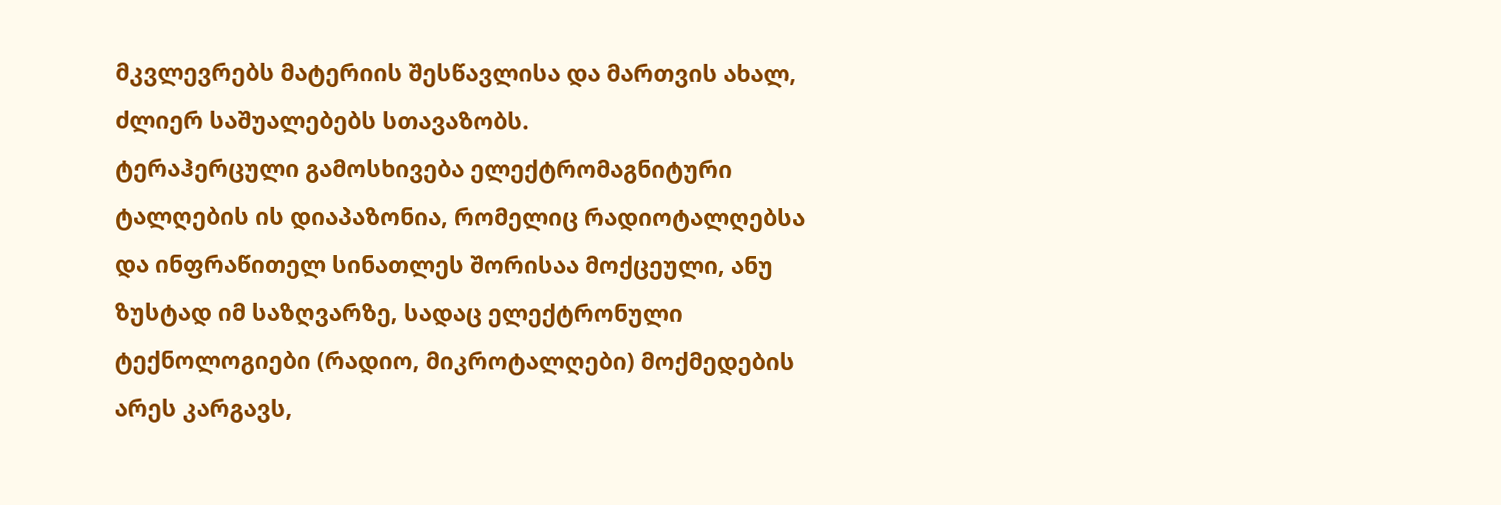მკვლევრებს მატერიის შესწავლისა და მართვის ახალ, ძლიერ საშუალებებს სთავაზობს.
ტერაჰერცული გამოსხივება ელექტრომაგნიტური ტალღების ის დიაპაზონია, რომელიც რადიოტალღებსა და ინფრაწითელ სინათლეს შორისაა მოქცეული, ანუ ზუსტად იმ საზღვარზე, სადაც ელექტრონული ტექნოლოგიები (რადიო, მიკროტალღები) მოქმედების არეს კარგავს,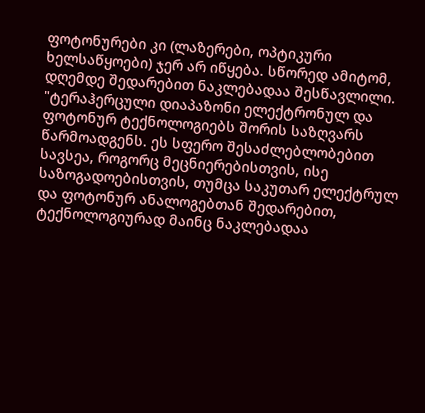ფოტონურები კი (ლაზერები, ოპტიკური ხელსაწყოები) ჯერ არ იწყება. სწორედ ამიტომ, დღემდე შედარებით ნაკლებადაა შესწავლილი.
"ტერაჰერცული დიაპაზონი ელექტრონულ და ფოტონურ ტექნოლოგიებს შორის საზღვარს წარმოადგენს. ეს სფერო შესაძლებლობებით სავსეა, როგორც მეცნიერებისთვის, ისე საზოგადოებისთვის, თუმცა საკუთარ ელექტრულ და ფოტონურ ანალოგებთან შედარებით, ტექნოლოგიურად მაინც ნაკლებადაა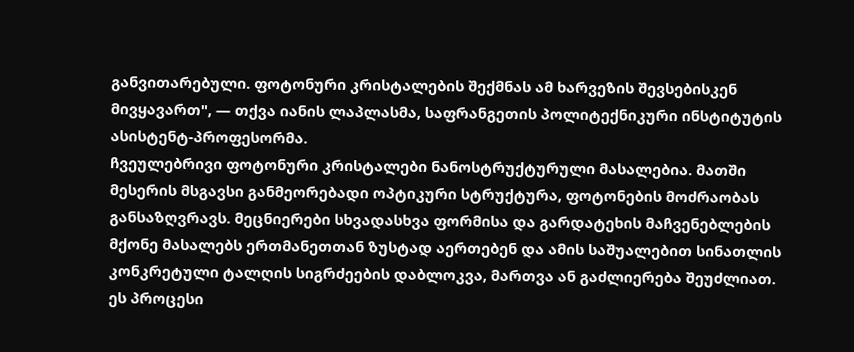განვითარებული. ფოტონური კრისტალების შექმნას ამ ხარვეზის შევსებისკენ მივყავართ", — თქვა იანის ლაპლასმა, საფრანგეთის პოლიტექნიკური ინსტიტუტის ასისტენტ-პროფესორმა.
ჩვეულებრივი ფოტონური კრისტალები ნანოსტრუქტურული მასალებია. მათში მესერის მსგავსი განმეორებადი ოპტიკური სტრუქტურა, ფოტონების მოძრაობას განსაზღვრავს. მეცნიერები სხვადასხვა ფორმისა და გარდატეხის მაჩვენებლების მქონე მასალებს ერთმანეთთან ზუსტად აერთებენ და ამის საშუალებით სინათლის კონკრეტული ტალღის სიგრძეების დაბლოკვა, მართვა ან გაძლიერება შეუძლიათ. ეს პროცესი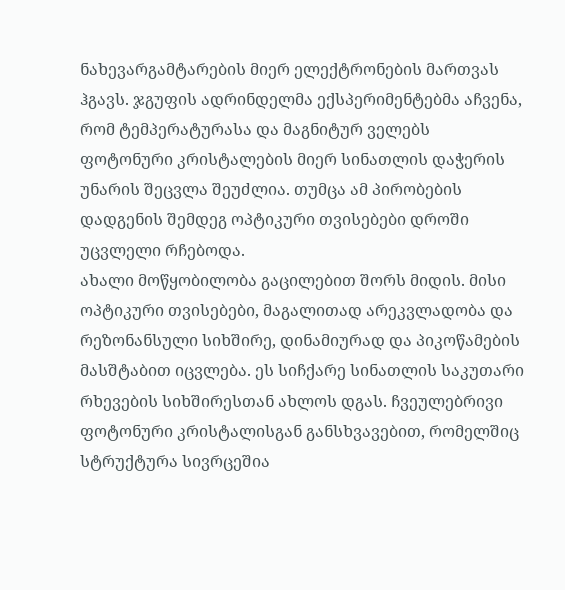ნახევარგამტარების მიერ ელექტრონების მართვას ჰგავს. ჯგუფის ადრინდელმა ექსპერიმენტებმა აჩვენა, რომ ტემპერატურასა და მაგნიტურ ველებს ფოტონური კრისტალების მიერ სინათლის დაჭერის უნარის შეცვლა შეუძლია. თუმცა ამ პირობების დადგენის შემდეგ ოპტიკური თვისებები დროში უცვლელი რჩებოდა.
ახალი მოწყობილობა გაცილებით შორს მიდის. მისი ოპტიკური თვისებები, მაგალითად არეკვლადობა და რეზონანსული სიხშირე, დინამიურად და პიკოწამების მასშტაბით იცვლება. ეს სიჩქარე სინათლის საკუთარი რხევების სიხშირესთან ახლოს დგას. ჩვეულებრივი ფოტონური კრისტალისგან განსხვავებით, რომელშიც სტრუქტურა სივრცეშია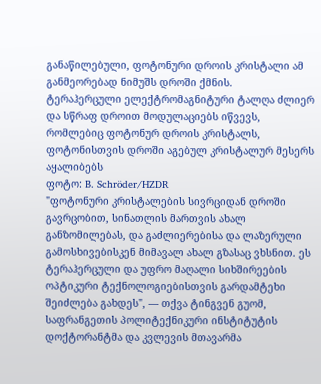განაწილებული, ფოტონური დროის კრისტალი ამ განმეორებად ნიმუშს დროში ქმნის.
ტერაჰერცული ელექტრომაგნიტური ტალღა ძლიერ და სწრაფ დროით მოდულაციებს იწვევს, რომლებიც ფოტონურ დროის კრისტალს, ფოტონისთვის დროში აგებულ კრისტალურ მესერს აყალიბებს
ფოტო: B. Schröder/HZDR
"ფოტონური კრისტალების სივრციდან დროში გავრცობით, სინათლის მართვის ახალ განზომილებას, და გაძლიერებისა და ლაზერული გამოსხივებისკენ მიმავალ ახალ გზასაც ვხსნით. ეს ტერაჰერცული და უფრო მაღალი სიხშირეების ოპტიკური ტექნოლოგიებისთვის გარდამტეხი შეიძლება გახდეს", — თქვა ტინგვენ გუომ, საფრანგეთის პოლიტექნიკური ინსტიტუტის დოქტორანტმა და კვლევის მთავარმა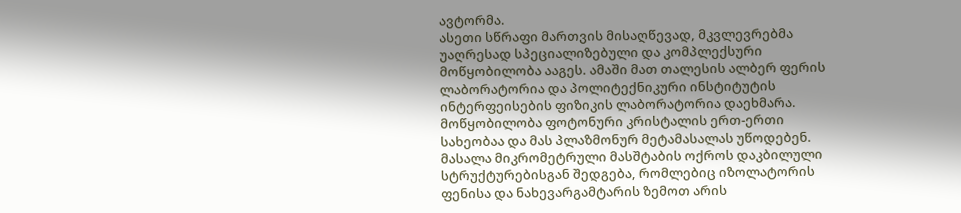ავტორმა.
ასეთი სწრაფი მართვის მისაღწევად, მკვლევრებმა უაღრესად სპეციალიზებული და კომპლექსური მოწყობილობა ააგეს. ამაში მათ თალესის ალბერ ფერის ლაბორატორია და პოლიტექნიკური ინსტიტუტის ინტერფეისების ფიზიკის ლაბორატორია დაეხმარა. მოწყობილობა ფოტონური კრისტალის ერთ-ერთი სახეობაა და მას პლაზმონურ მეტამასალას უწოდებენ. მასალა მიკრომეტრული მასშტაბის ოქროს დაკბილული სტრუქტურებისგან შედგება, რომლებიც იზოლატორის ფენისა და ნახევარგამტარის ზემოთ არის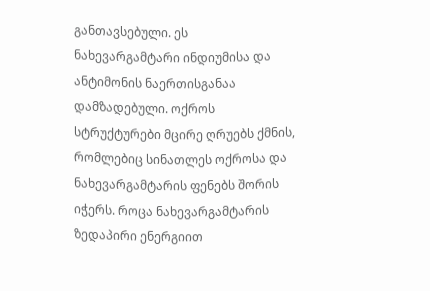განთავსებული. ეს ნახევარგამტარი ინდიუმისა და ანტიმონის ნაერთისგანაა დამზადებული. ოქროს სტრუქტურები მცირე ღრუებს ქმნის, რომლებიც სინათლეს ოქროსა და ნახევარგამტარის ფენებს შორის იჭერს. როცა ნახევარგამტარის ზედაპირი ენერგიით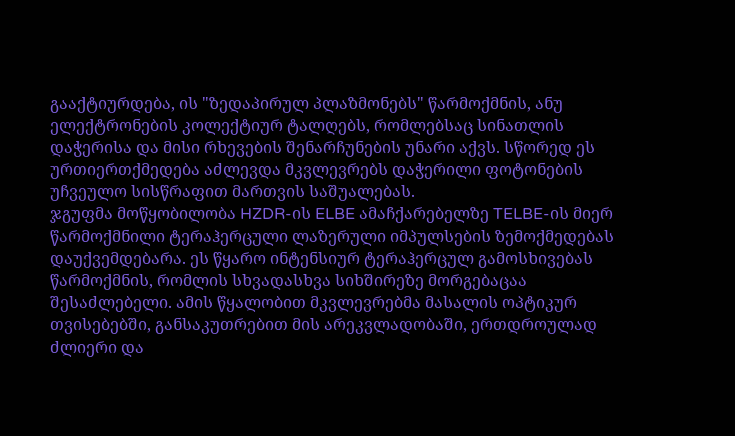გააქტიურდება, ის "ზედაპირულ პლაზმონებს" წარმოქმნის, ანუ ელექტრონების კოლექტიურ ტალღებს, რომლებსაც სინათლის დაჭერისა და მისი რხევების შენარჩუნების უნარი აქვს. სწორედ ეს ურთიერთქმედება აძლევდა მკვლევრებს დაჭერილი ფოტონების უჩვეულო სისწრაფით მართვის საშუალებას.
ჯგუფმა მოწყობილობა HZDR-ის ELBE ამაჩქარებელზე TELBE-ის მიერ წარმოქმნილი ტერაჰერცული ლაზერული იმპულსების ზემოქმედებას დაუქვემდებარა. ეს წყარო ინტენსიურ ტერაჰერცულ გამოსხივებას წარმოქმნის, რომლის სხვადასხვა სიხშირეზე მორგებაცაა შესაძლებელი. ამის წყალობით მკვლევრებმა მასალის ოპტიკურ თვისებებში, განსაკუთრებით მის არეკვლადობაში, ერთდროულად ძლიერი და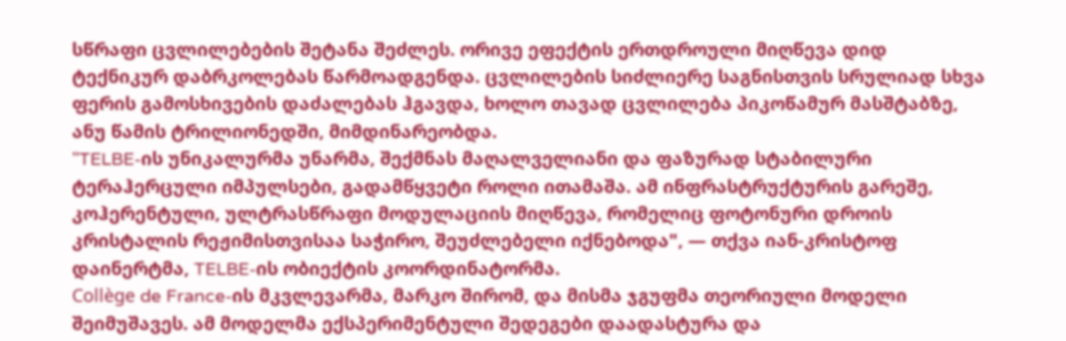სწრაფი ცვლილებების შეტანა შეძლეს. ორივე ეფექტის ერთდროული მიღწევა დიდ ტექნიკურ დაბრკოლებას წარმოადგენდა. ცვლილების სიძლიერე საგნისთვის სრულიად სხვა ფერის გამოსხივების დაძალებას ჰგავდა, ხოლო თავად ცვლილება პიკოწამურ მასშტაბზე, ანუ წამის ტრილიონედში, მიმდინარეობდა.
"TELBE-ის უნიკალურმა უნარმა, შექმნას მაღალველიანი და ფაზურად სტაბილური ტერაჰერცული იმპულსები, გადამწყვეტი როლი ითამაშა. ამ ინფრასტრუქტურის გარეშე, კოჰერენტული, ულტრასწრაფი მოდულაციის მიღწევა, რომელიც ფოტონური დროის კრისტალის რეჟიმისთვისაა საჭირო, შეუძლებელი იქნებოდა", — თქვა იან-კრისტოფ დაინერტმა, TELBE-ის ობიექტის კოორდინატორმა.
Collège de France-ის მკვლევარმა, მარკო შირომ, და მისმა ჯგუფმა თეორიული მოდელი შეიმუშავეს. ამ მოდელმა ექსპერიმენტული შედეგები დაადასტურა და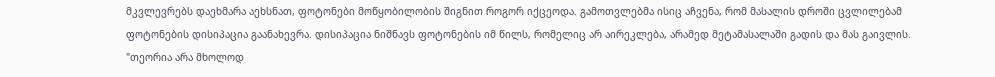მკვლევრებს დაეხმარა აეხსნათ, ფოტონები მოწყობილობის შიგნით როგორ იქცეოდა. გამოთვლებმა ისიც აჩვენა, რომ მასალის დროში ცვლილებამ ფოტონების დისიპაცია გაანახევრა. დისიპაცია ნიშნავს ფოტონების იმ წილს, რომელიც არ აირეკლება, არამედ მეტამასალაში გადის და მას გაივლის.
"თეორია არა მხოლოდ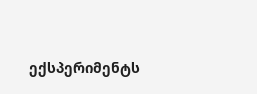ექსპერიმენტს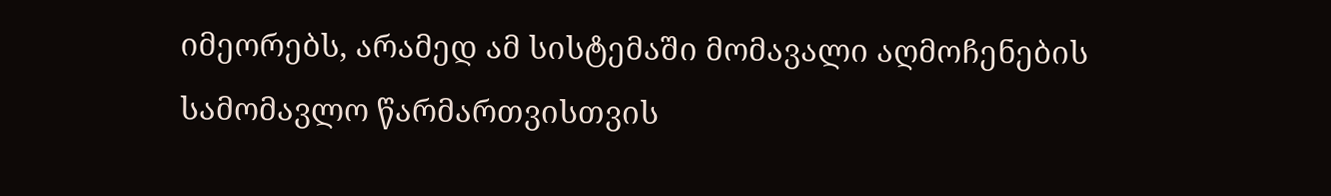იმეორებს, არამედ ამ სისტემაში მომავალი აღმოჩენების სამომავლო წარმართვისთვის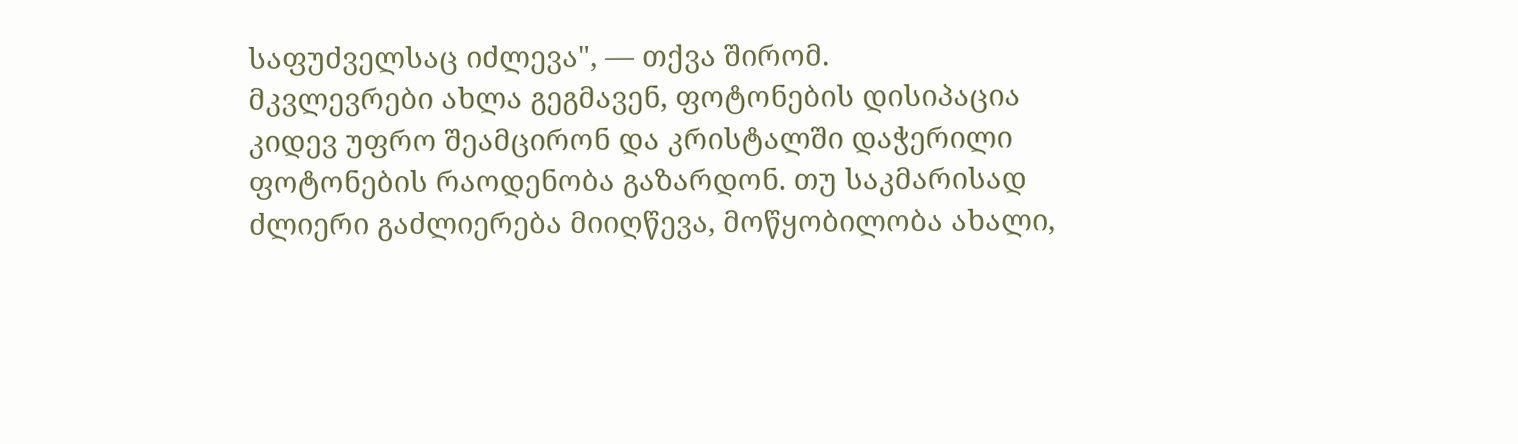საფუძველსაც იძლევა", — თქვა შირომ.
მკვლევრები ახლა გეგმავენ, ფოტონების დისიპაცია კიდევ უფრო შეამცირონ და კრისტალში დაჭერილი ფოტონების რაოდენობა გაზარდონ. თუ საკმარისად ძლიერი გაძლიერება მიიღწევა, მოწყობილობა ახალი,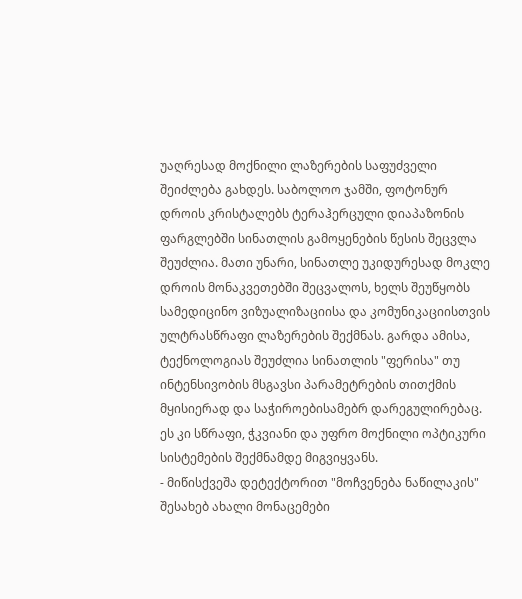უაღრესად მოქნილი ლაზერების საფუძველი შეიძლება გახდეს. საბოლოო ჯამში, ფოტონურ დროის კრისტალებს ტერაჰერცული დიაპაზონის ფარგლებში სინათლის გამოყენების წესის შეცვლა შეუძლია. მათი უნარი, სინათლე უკიდურესად მოკლე დროის მონაკვეთებში შეცვალოს, ხელს შეუწყობს სამედიცინო ვიზუალიზაციისა და კომუნიკაციისთვის ულტრასწრაფი ლაზერების შექმნას. გარდა ამისა, ტექნოლოგიას შეუძლია სინათლის "ფერისა" თუ ინტენსივობის მსგავსი პარამეტრების თითქმის მყისიერად და საჭიროებისამებრ დარეგულირებაც. ეს კი სწრაფი, ჭკვიანი და უფრო მოქნილი ოპტიკური სისტემების შექმნამდე მიგვიყვანს.
- მიწისქვეშა დეტექტორით "მოჩვენება ნაწილაკის" შესახებ ახალი მონაცემები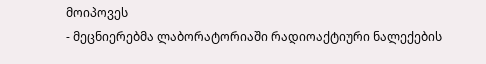მოიპოვეს
- მეცნიერებმა ლაბორატორიაში რადიოაქტიური ნალექების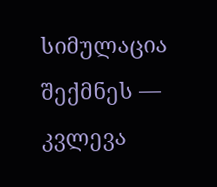სიმულაცია შექმნეს — კვლევა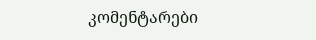კომენტარები